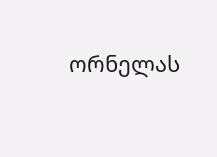ორნელას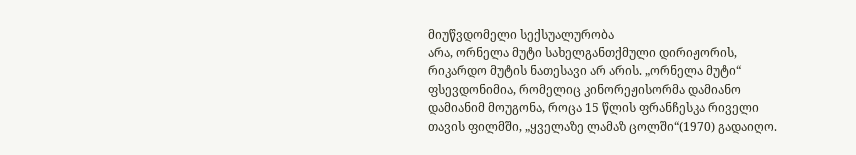მიუწვდომელი სექსუალურობა
არა, ორნელა მუტი სახელგანთქმული დირიჟორის, რიკარდო მუტის ნათესავი არ არის. „ორნელა მუტი“ ფსევდონიმია, რომელიც კინორეჟისორმა დამიანო დამიანიმ მოუგონა, როცა 15 წლის ფრანჩესკა რიველი თავის ფილმში, „ყველაზე ლამაზ ცოლში“(1970) გადაიღო.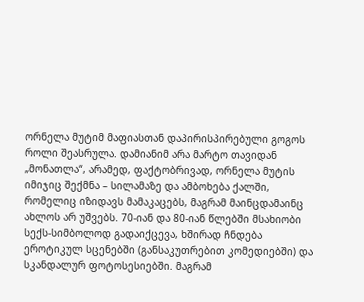ორნელა მუტიმ მაფიასთან დაპირისპირებული გოგოს როლი შეასრულა. დამიანიმ არა მარტო თავიდან „მონათლა“, არამედ, ფაქტობრივად, ორნელა მუტის იმიჯიც შექმნა – სილამაზე და ამბოხება ქალში, რომელიც იზიდავს მამაკაცებს, მაგრამ მაინცდამაინც ახლოს არ უშვებს. 70-იან და 80-იან წლებში მსახიობი სექს-სიმბოლოდ გადაიქცევა, ხშირად ჩნდება ეროტიკულ სცენებში (განსაკუთრებით კომედიებში) და სკანდალურ ფოტოსესიებში. მაგრამ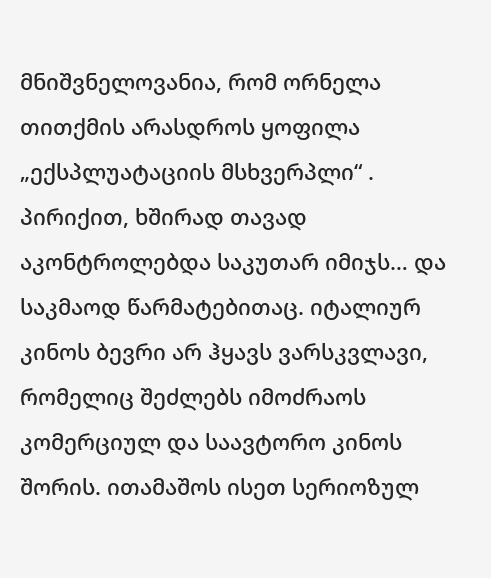მნიშვნელოვანია, რომ ორნელა თითქმის არასდროს ყოფილა „ექსპლუატაციის მსხვერპლი“ . პირიქით, ხშირად თავად აკონტროლებდა საკუთარ იმიჯს… და საკმაოდ წარმატებითაც. იტალიურ კინოს ბევრი არ ჰყავს ვარსკვლავი, რომელიც შეძლებს იმოძრაოს კომერციულ და საავტორო კინოს შორის. ითამაშოს ისეთ სერიოზულ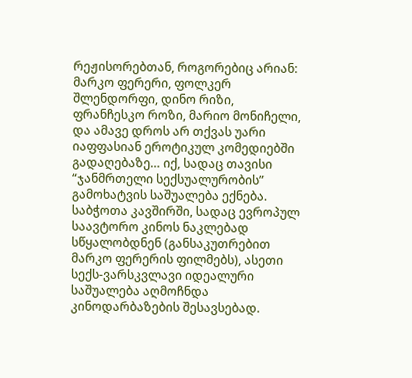რეჟისორებთან, როგორებიც არიან: მარკო ფერერი, ფოლკერ შლენდორფი, დინო რიზი, ფრანჩესკო როზი, მარიო მონიჩელი, და ამავე დროს არ თქვას უარი იაფფასიან ეროტიკულ კომედიებში გადაღებაზე… იქ, სადაც თავისი “ჯანმრთელი სექსუალურობის” გამოხატვის საშუალება ექნება.
საბჭოთა კავშირში, სადაც ევროპულ საავტორო კინოს ნაკლებად სწყალობდნენ (განსაკუთრებით მარკო ფერერის ფილმებს), ასეთი სექს-ვარსკვლავი იდეალური საშუალება აღმოჩნდა კინოდარბაზების შესავსებად.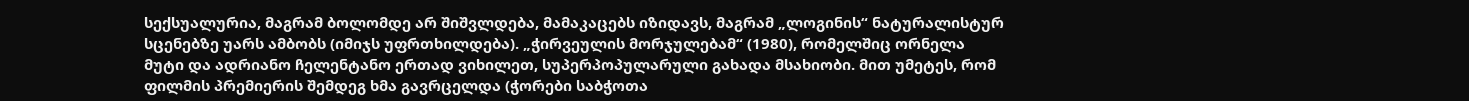სექსუალურია, მაგრამ ბოლომდე არ შიშვლდება, მამაკაცებს იზიდავს, მაგრამ „ლოგინის“ ნატურალისტურ სცენებზე უარს ამბობს (იმიჯს უფრთხილდება). „ჭირვეულის მორჯულებამ“ (1980), რომელშიც ორნელა მუტი და ადრიანო ჩელენტანო ერთად ვიხილეთ, სუპერპოპულარული გახადა მსახიობი. მით უმეტეს, რომ ფილმის პრემიერის შემდეგ ხმა გავრცელდა (ჭორები საბჭოთა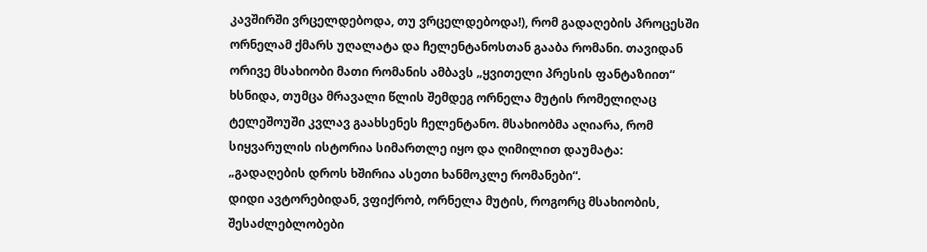კავშირში ვრცელდებოდა, თუ ვრცელდებოდა!), რომ გადაღების პროცესში ორნელამ ქმარს უღალატა და ჩელენტანოსთან გააბა რომანი. თავიდან ორივე მსახიობი მათი რომანის ამბავს „ყვითელი პრესის ფანტაზიით“ ხსნიდა, თუმცა მრავალი წლის შემდეგ ორნელა მუტის რომელიღაც ტელეშოუში კვლავ გაახსენეს ჩელენტანო. მსახიობმა აღიარა, რომ სიყვარულის ისტორია სიმართლე იყო და ღიმილით დაუმატა: „გადაღების დროს ხშირია ასეთი ხანმოკლე რომანები“.
დიდი ავტორებიდან, ვფიქრობ, ორნელა მუტის, როგორც მსახიობის, შესაძლებლობები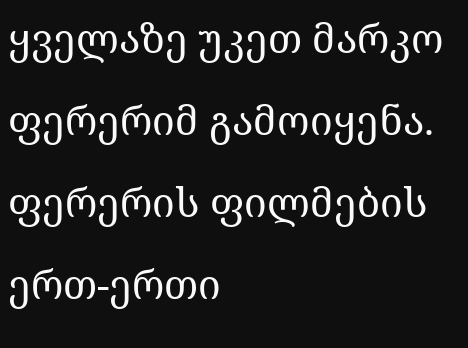ყველაზე უკეთ მარკო ფერერიმ გამოიყენა. ფერერის ფილმების ერთ-ერთი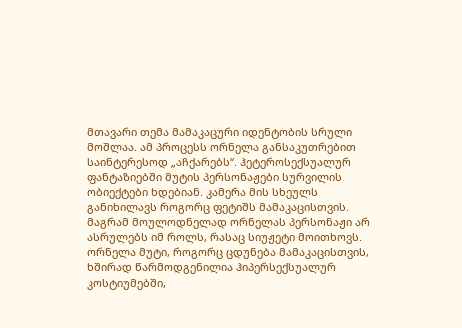მთავარი თემა მამაკაცური იდენტობის სრული მოშლაა. ამ პროცესს ორნელა განსაკუთრებით საინტერესოდ „აჩქარებს“. ჰეტეროსექსუალურ ფანტაზიებში მუტის პერსონაჟები სურვილის ობიექტები ხდებიან. კამერა მის სხეულს განიხილავს როგორც ფეტიშს მამაკაცისთვის. მაგრამ მოულოდნელად ორნელას პერსონაჟი არ ასრულებს იმ როლს, რასაც სიუჟეტი მოითხოვს. ორნელა მუტი, როგორც ცდუნება მამაკაცისთვის, ხშირად წარმოდგენილია ჰიპერსექსუალურ კოსტიუმებში,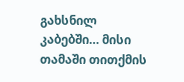გახსნილ კაბებში… მისი თამაში თითქმის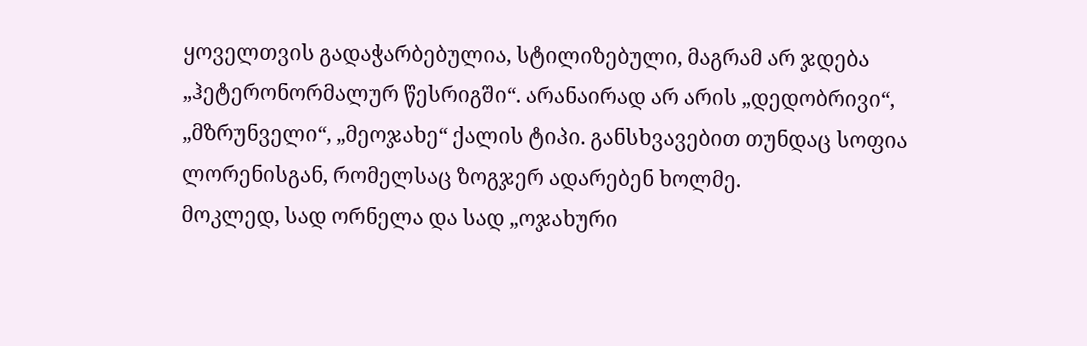ყოველთვის გადაჭარბებულია, სტილიზებული, მაგრამ არ ჯდება „ჰეტერონორმალურ წესრიგში“. არანაირად არ არის „დედობრივი“, „მზრუნველი“, „მეოჯახე“ ქალის ტიპი. განსხვავებით თუნდაც სოფია ლორენისგან, რომელსაც ზოგჯერ ადარებენ ხოლმე.
მოკლედ, სად ორნელა და სად „ოჯახური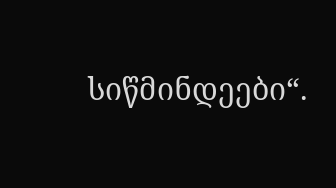სიწმინდეები“.